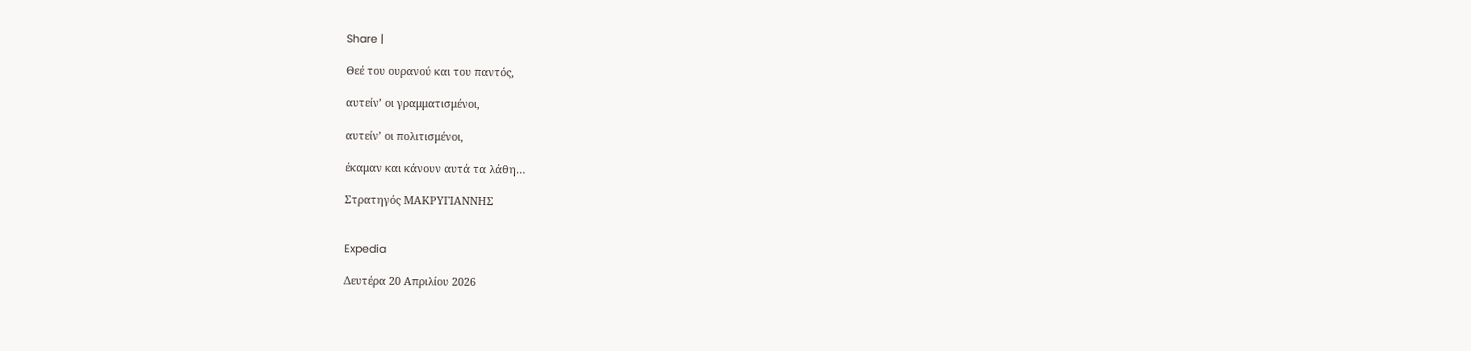Share |

Θεέ του ουρανού και του παντός,

αυτείν’ οι γραμματισμένοι,

αυτείν’ οι πολιτισμένοι,

έκαμαν και κάνουν αυτά τα λάθη…

Στρατηγός ΜΑΚΡΥΓΙΑΝΝΗΣ


Expedia

Δευτέρα 20 Απριλίου 2026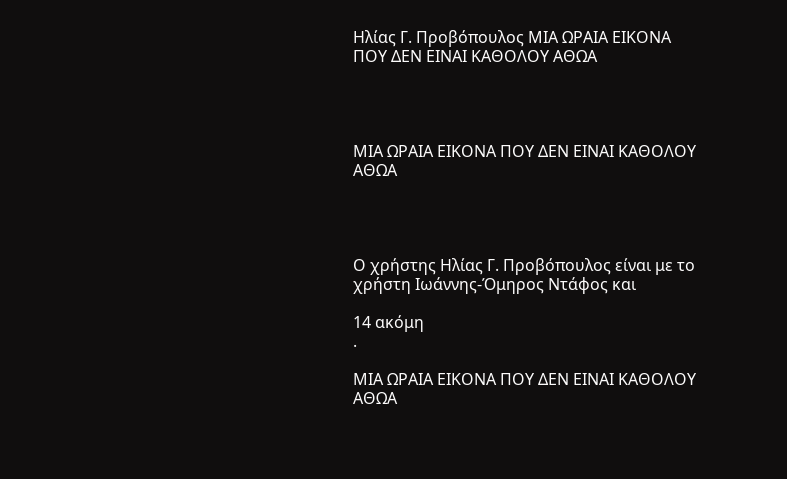Ηλίας Γ. Προβόπουλος ΜΙΑ ΩΡΑΙΑ ΕΙΚΟΝΑ ΠΟΥ ΔΕΝ ΕΙΝΑΙ ΚΑΘΟΛΟΥ ΑΘΩΑ




ΜΙΑ ΩΡΑΙΑ ΕΙΚΟΝΑ ΠΟΥ ΔΕΝ ΕΙΝΑΙ ΚΑΘΟΛΟΥ ΑΘΩΑ




Ο χρήστης Ηλίας Γ. Προβόπουλος είναι με το χρήστη Ιωάννης-Όμηρος Ντάφος και

14 ακόμη
.

ΜΙΑ ΩΡΑΙΑ ΕΙΚΟΝΑ ΠΟΥ ΔΕΝ ΕΙΝΑΙ ΚΑΘΟΛΟΥ ΑΘΩΑ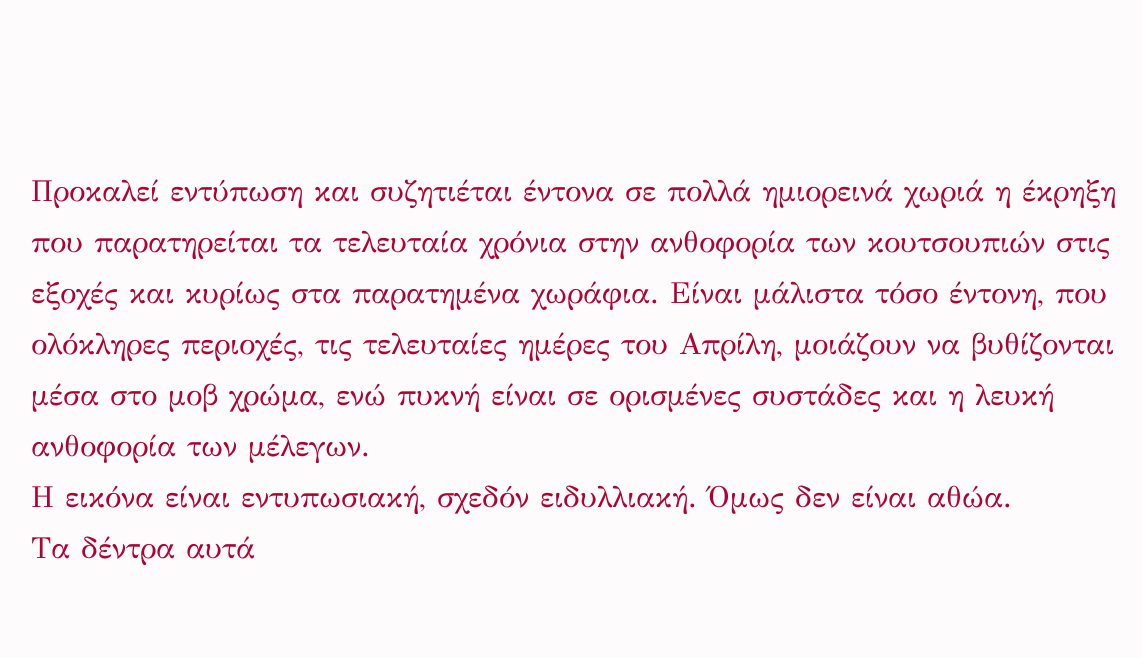Προκαλεί εντύπωση και συζητιέται έντονα σε πολλά ημιορεινά χωριά η έκρηξη που παρατηρείται τα τελευταία χρόνια στην ανθοφορία των κουτσουπιών στις εξοχές και κυρίως στα παρατημένα χωράφια. Είναι μάλιστα τόσο έντονη, που ολόκληρες περιοχές, τις τελευταίες ημέρες του Απρίλη, μοιάζουν να βυθίζονται μέσα στο μοβ χρώμα, ενώ πυκνή είναι σε ορισμένες συστάδες και η λευκή ανθοφορία των μέλεγων.
Η εικόνα είναι εντυπωσιακή, σχεδόν ειδυλλιακή. Όμως δεν είναι αθώα.
Τα δέντρα αυτά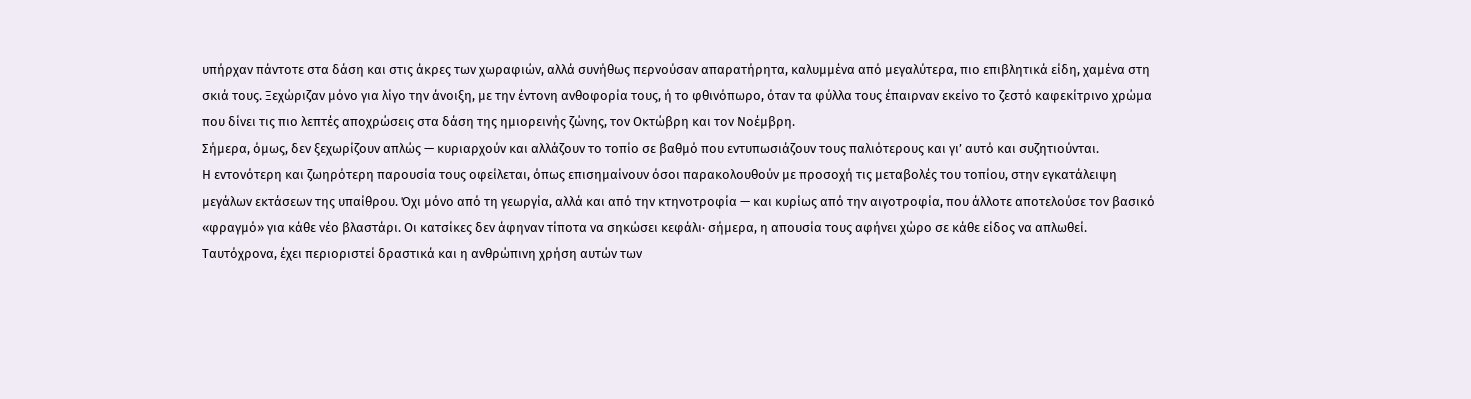υπήρχαν πάντοτε στα δάση και στις άκρες των χωραφιών, αλλά συνήθως περνούσαν απαρατήρητα, καλυμμένα από μεγαλύτερα, πιο επιβλητικά είδη, χαμένα στη σκιά τους. Ξεχώριζαν μόνο για λίγο την άνοιξη, με την έντονη ανθοφορία τους, ή το φθινόπωρο, όταν τα φύλλα τους έπαιρναν εκείνο το ζεστό καφεκίτρινο χρώμα που δίνει τις πιο λεπτές αποχρώσεις στα δάση της ημιορεινής ζώνης, τον Οκτώβρη και τον Νοέμβρη.
Σήμερα, όμως, δεν ξεχωρίζουν απλώς — κυριαρχούν και αλλάζουν το τοπίο σε βαθμό που εντυπωσιάζουν τους παλιότερους και γι’ αυτό και συζητιούνται.
Η εντονότερη και ζωηρότερη παρουσία τους οφείλεται, όπως επισημαίνουν όσοι παρακολουθούν με προσοχή τις μεταβολές του τοπίου, στην εγκατάλειψη μεγάλων εκτάσεων της υπαίθρου. Όχι μόνο από τη γεωργία, αλλά και από την κτηνοτροφία — και κυρίως από την αιγοτροφία, που άλλοτε αποτελούσε τον βασικό «φραγμό» για κάθε νέο βλαστάρι. Οι κατσίκες δεν άφηναν τίποτα να σηκώσει κεφάλι· σήμερα, η απουσία τους αφήνει χώρο σε κάθε είδος να απλωθεί.
Ταυτόχρονα, έχει περιοριστεί δραστικά και η ανθρώπινη χρήση αυτών των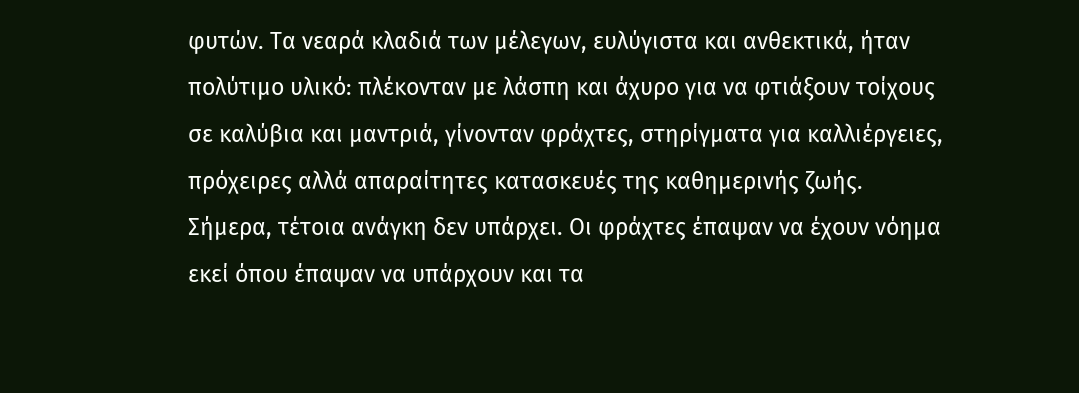φυτών. Τα νεαρά κλαδιά των μέλεγων, ευλύγιστα και ανθεκτικά, ήταν πολύτιμο υλικό: πλέκονταν με λάσπη και άχυρο για να φτιάξουν τοίχους σε καλύβια και μαντριά, γίνονταν φράχτες, στηρίγματα για καλλιέργειες, πρόχειρες αλλά απαραίτητες κατασκευές της καθημερινής ζωής.
Σήμερα, τέτοια ανάγκη δεν υπάρχει. Οι φράχτες έπαψαν να έχουν νόημα εκεί όπου έπαψαν να υπάρχουν και τα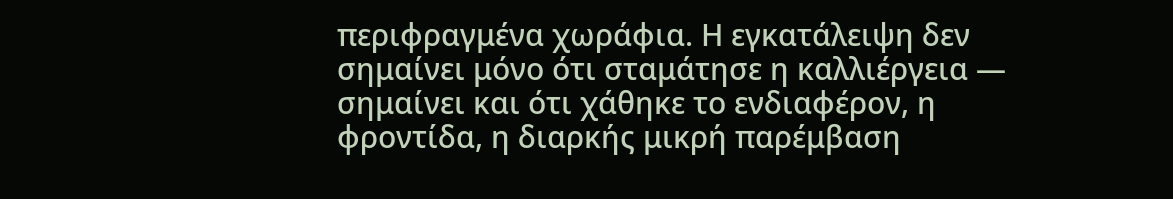περιφραγμένα χωράφια. Η εγκατάλειψη δεν σημαίνει μόνο ότι σταμάτησε η καλλιέργεια — σημαίνει και ότι χάθηκε το ενδιαφέρον, η φροντίδα, η διαρκής μικρή παρέμβαση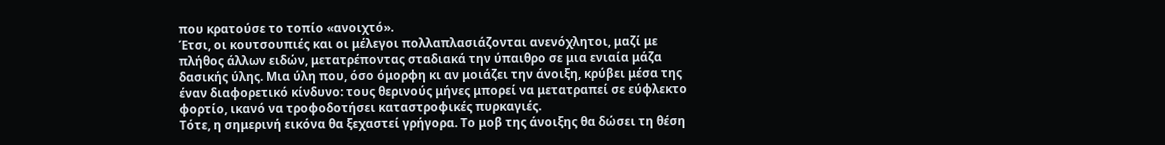που κρατούσε το τοπίο «ανοιχτό».
Έτσι, οι κουτσουπιές και οι μέλεγοι πολλαπλασιάζονται ανενόχλητοι, μαζί με πλήθος άλλων ειδών, μετατρέποντας σταδιακά την ύπαιθρο σε μια ενιαία μάζα δασικής ύλης. Μια ύλη που, όσο όμορφη κι αν μοιάζει την άνοιξη, κρύβει μέσα της έναν διαφορετικό κίνδυνο: τους θερινούς μήνες μπορεί να μετατραπεί σε εύφλεκτο φορτίο, ικανό να τροφοδοτήσει καταστροφικές πυρκαγιές.
Τότε, η σημερινή εικόνα θα ξεχαστεί γρήγορα. Το μοβ της άνοιξης θα δώσει τη θέση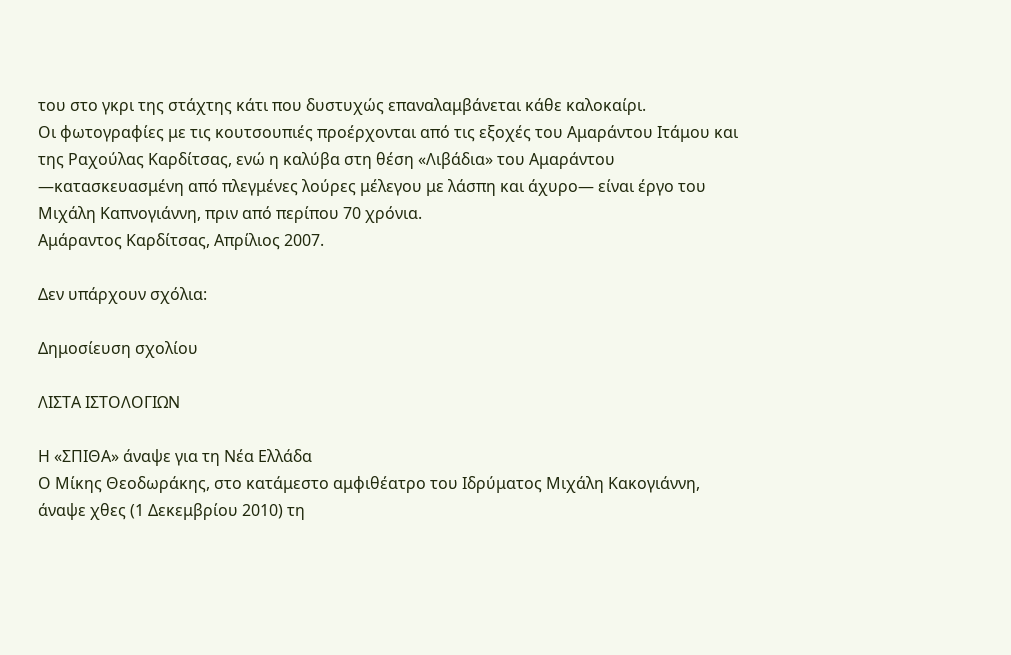του στο γκρι της στάχτης κάτι που δυστυχώς επαναλαμβάνεται κάθε καλοκαίρι.
Οι φωτογραφίες με τις κουτσουπιές προέρχονται από τις εξοχές του Αμαράντου Ιτάμου και της Ραχούλας Καρδίτσας, ενώ η καλύβα στη θέση «Λιβάδια» του Αμαράντου —κατασκευασμένη από πλεγμένες λούρες μέλεγου με λάσπη και άχυρο— είναι έργο του Μιχάλη Καπνογιάννη, πριν από περίπου 70 χρόνια.
Αμάραντος Καρδίτσας, Απρίλιος 2007.

Δεν υπάρχουν σχόλια:

Δημοσίευση σχολίου

ΛΙΣΤΑ ΙΣΤΟΛΟΓΙΩΝ

Η «ΣΠΙΘΑ» άναψε για τη Νέα Ελλάδα
Ο Μίκης Θεοδωράκης, στο κατάμεστο αμφιθέατρο του Ιδρύματος Μιχάλη Κακογιάννη, άναψε χθες (1 Δεκεμβρίου 2010) τη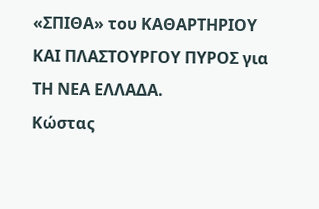«ΣΠΙΘΑ» του ΚΑΘΑΡΤΗΡΙΟΥ ΚΑΙ ΠΛΑΣΤΟΥΡΓΟΥ ΠΥΡΟΣ για ΤΗ ΝΕΑ ΕΛΛΑΔΑ.
Κώστας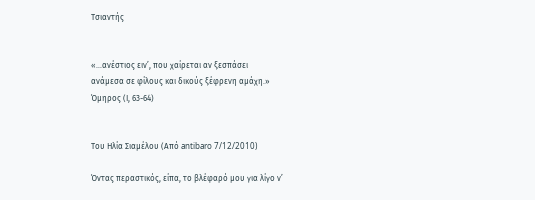Τσιαντής


«…ανέστιος ειν’, που χαίρεται αν ξεσπάσει
ανάμεσα σε φίλους και δικούς ξέφρενη αμάχη.»
Όμηρος (Ι, 63-64)


Του Ηλία Σιαμέλου (Από antibaro 7/12/2010)

Όντας περαστικός, είπα, το βλέφαρό μου για λίγο ν’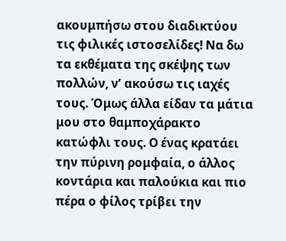ακουμπήσω στου διαδικτύου τις φιλικές ιστοσελίδες! Να δω τα εκθέματα της σκέψης των πολλών, ν’ ακούσω τις ιαχές τους. Όμως άλλα είδαν τα μάτια μου στο θαμποχάρακτο κατώφλι τους. Ο ένας κρατάει την πύρινη ρομφαία, ο άλλος κοντάρια και παλούκια και πιο πέρα ο φίλος τρίβει την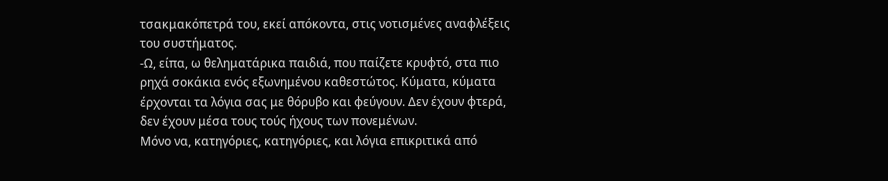τσακμακόπετρά του, εκεί απόκοντα, στις νοτισμένες αναφλέξεις του συστήματος.
-Ω, είπα, ω θεληματάρικα παιδιά, που παίζετε κρυφτό, στα πιο ρηχά σοκάκια ενός εξωνημένου καθεστώτος. Κύματα, κύματα έρχονται τα λόγια σας με θόρυβο και φεύγουν. Δεν έχουν φτερά, δεν έχουν μέσα τους τούς ήχους των πονεμένων.
Μόνο να, κατηγόριες, κατηγόριες, και λόγια επικριτικά από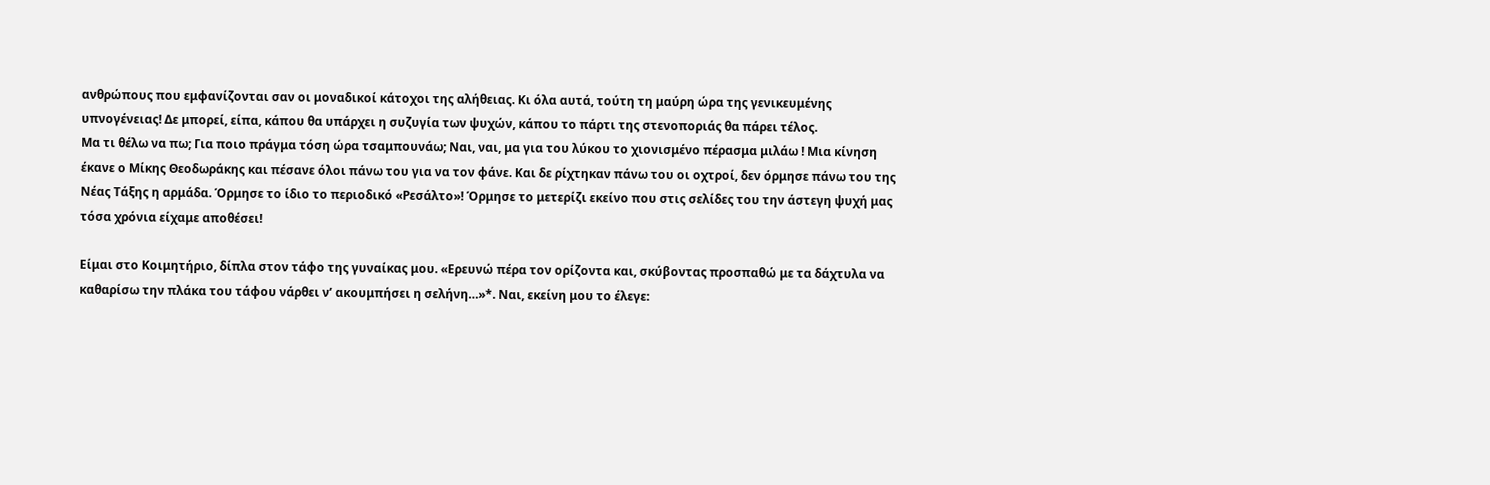ανθρώπους που εμφανίζονται σαν οι μοναδικοί κάτοχοι της αλήθειας. Κι όλα αυτά, τούτη τη μαύρη ώρα της γενικευμένης υπνογένειας! Δε μπορεί, είπα, κάπου θα υπάρχει η συζυγία των ψυχών, κάπου το πάρτι της στενοποριάς θα πάρει τέλος.
Μα τι θέλω να πω; Για ποιο πράγμα τόση ώρα τσαμπουνάω; Ναι, ναι, μα για του λύκου το χιονισμένο πέρασμα μιλάω ! Μια κίνηση έκανε ο Μίκης Θεοδωράκης και πέσανε όλοι πάνω του για να τον φάνε. Και δε ρίχτηκαν πάνω του οι οχτροί, δεν όρμησε πάνω του της Νέας Τάξης η αρμάδα. Όρμησε το ίδιο το περιοδικό «Ρεσάλτο»! Όρμησε το μετερίζι εκείνο που στις σελίδες του την άστεγη ψυχή μας τόσα χρόνια είχαμε αποθέσει!

Είμαι στο Κοιμητήριο, δίπλα στον τάφο της γυναίκας μου. «Ερευνώ πέρα τον ορίζοντα και, σκύβοντας προσπαθώ με τα δάχτυλα να καθαρίσω την πλάκα του τάφου νάρθει ν’ ακουμπήσει η σελήνη…»*. Ναι, εκείνη μου το έλεγε: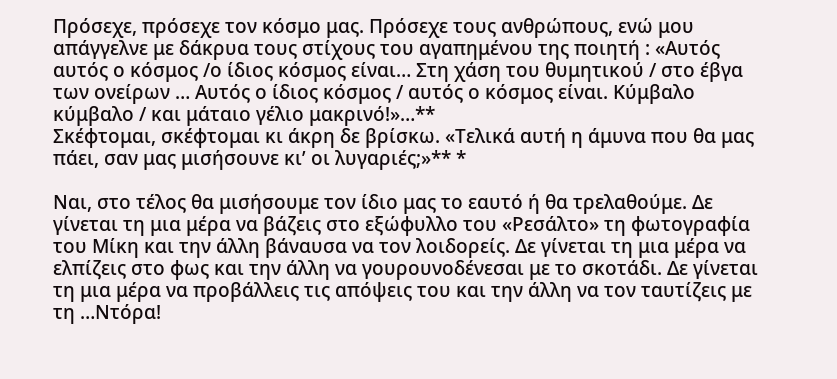Πρόσεχε, πρόσεχε τον κόσμο μας. Πρόσεχε τους ανθρώπους, ενώ μου απάγγελνε με δάκρυα τους στίχους του αγαπημένου της ποιητή : «Αυτός αυτός ο κόσμος /ο ίδιος κόσμος είναι… Στη χάση του θυμητικού / στο έβγα των ονείρων … Αυτός ο ίδιος κόσμος / αυτός ο κόσμος είναι. Κύμβαλο κύμβαλο / και μάταιο γέλιο μακρινό!»…**
Σκέφτομαι, σκέφτομαι κι άκρη δε βρίσκω. «Τελικά αυτή η άμυνα που θα μας πάει, σαν μας μισήσουνε κι’ οι λυγαριές;»** *

Ναι, στο τέλος θα μισήσουμε τον ίδιο μας το εαυτό ή θα τρελαθούμε. Δε γίνεται τη μια μέρα να βάζεις στο εξώφυλλο του «Ρεσάλτο» τη φωτογραφία του Μίκη και την άλλη βάναυσα να τον λοιδορείς. Δε γίνεται τη μια μέρα να ελπίζεις στο φως και την άλλη να γουρουνοδένεσαι με το σκοτάδι. Δε γίνεται τη μια μέρα να προβάλλεις τις απόψεις του και την άλλη να τον ταυτίζεις με τη …Ντόρα!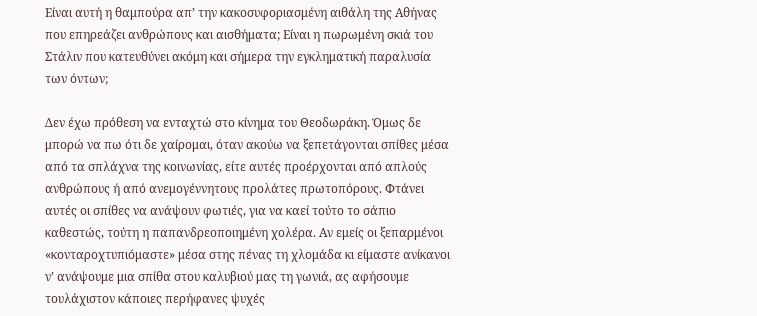Είναι αυτή η θαμπούρα απ’ την κακοσυφοριασμένη αιθάλη της Αθήνας που επηρεάζει ανθρώπους και αισθήματα; Είναι η πωρωμένη σκιά του Στάλιν που κατευθύνει ακόμη και σήμερα την εγκληματική παραλυσία των όντων;

Δεν έχω πρόθεση να ενταχτώ στο κίνημα του Θεοδωράκη. Όμως δε μπορώ να πω ότι δε χαίρομαι, όταν ακούω να ξεπετάγονται σπίθες μέσα από τα σπλάχνα της κοινωνίας, είτε αυτές προέρχονται από απλούς ανθρώπους ή από ανεμογέννητους προλάτες πρωτοπόρους. Φτάνει αυτές οι σπίθες να ανάψουν φωτιές, για να καεί τούτο το σάπιο καθεστώς, τούτη η παπανδρεοποιημένη χολέρα. Αν εμείς οι ξεπαρμένοι «κονταροχτυπιόμαστε» μέσα στης πένας τη χλομάδα κι είμαστε ανίκανοι ν’ ανάψουμε μια σπίθα στου καλυβιού μας τη γωνιά, ας αφήσουμε τουλάχιστον κάποιες περήφανες ψυχές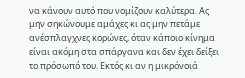να κάνουν αυτό που νομίζουν καλύτερα. Ας μην σηκώνουμε αμάχες κι ας μην πετάμε ανέσπλαγχνες κορώνες, όταν κάποιο κίνημα είναι ακόμη στα σπάργανα και δεν έχει δείξει το πρόσωπό του. Εκτός κι αν η μικρόνοιά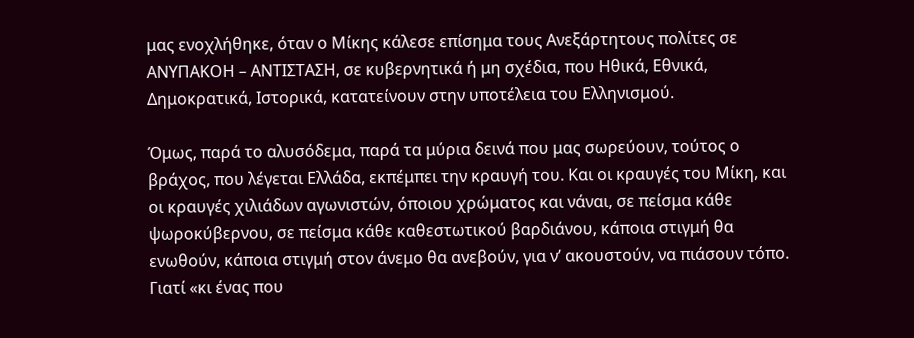μας ενοχλήθηκε, όταν ο Μίκης κάλεσε επίσημα τους Ανεξάρτητους πολίτες σε ΑΝΥΠΑΚΟΗ – ΑΝΤΙΣΤΑΣΗ, σε κυβερνητικά ή μη σχέδια, που Ηθικά, Εθνικά, Δημοκρατικά, Ιστορικά, κατατείνουν στην υποτέλεια του Ελληνισμού.

Όμως, παρά το αλυσόδεμα, παρά τα μύρια δεινά που μας σωρεύουν, τούτος ο βράχος, που λέγεται Ελλάδα, εκπέμπει την κραυγή του. Και οι κραυγές του Μίκη, και οι κραυγές χιλιάδων αγωνιστών, όποιου χρώματος και νάναι, σε πείσμα κάθε ψωροκύβερνου, σε πείσμα κάθε καθεστωτικού βαρδιάνου, κάποια στιγμή θα ενωθούν, κάποια στιγμή στον άνεμο θα ανεβούν, για ν’ ακουστούν, να πιάσουν τόπο. Γιατί «κι ένας που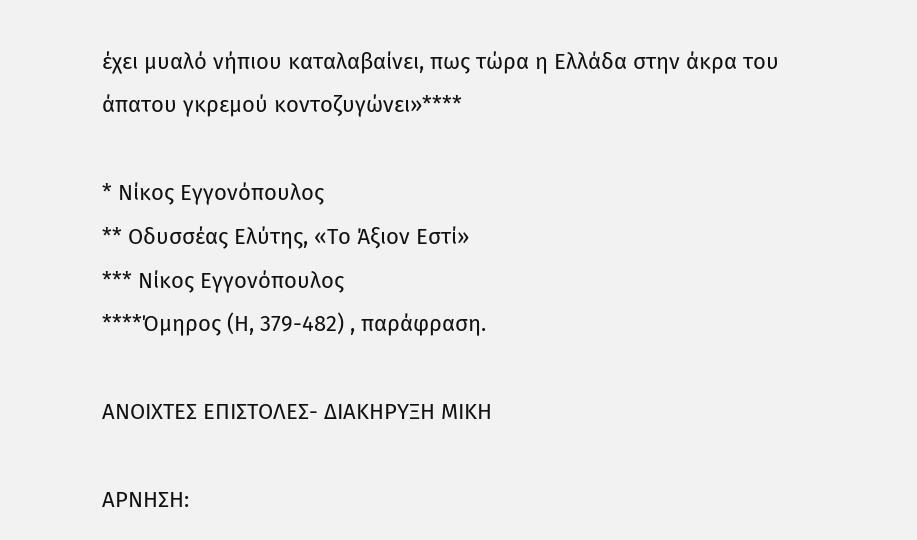έχει μυαλό νήπιου καταλαβαίνει, πως τώρα η Ελλάδα στην άκρα του άπατου γκρεμού κοντοζυγώνει»****

* Νίκος Εγγονόπουλος
** Οδυσσέας Ελύτης, «Το Άξιον Εστί»
*** Νίκος Εγγονόπουλος
****Όμηρος (Η, 379-482) , παράφραση.

ΑΝΟΙΧΤΕΣ ΕΠΙΣΤΟΛΕΣ- ΔΙΑΚΗΡΥΞΗ ΜΙΚΗ

ΑΡΝΗΣΗ: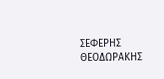ΣΕΦΕΡΗΣ ΘΕΟΔΩΡΑΚΗΣ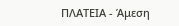ΠΛΑΤΕΙΑ - Άμεση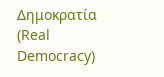Δημοκρατία (Real Democracy)